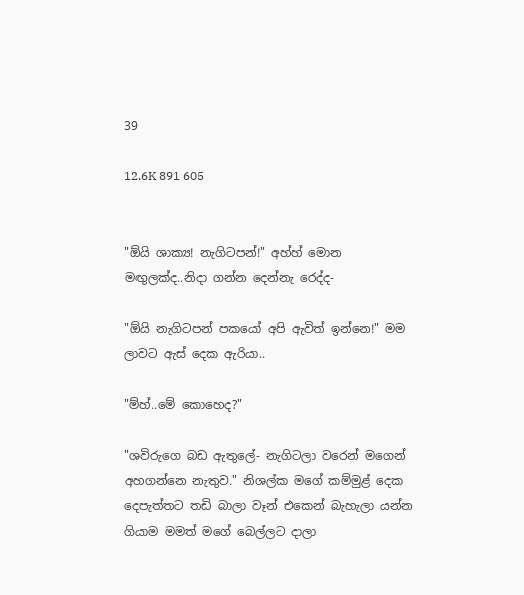39

12.6K 891 605


"ඕයි ශාක්‍ය! නැගිටපන්!" අහ්හ් මොන මඟුලක්ද..නිදා ගන්න දෙන්නැ රෙද්ද-

"ඕයි නැගිටපන් පකයෝ අපි ඇවිත් ඉන්නෙ!" මම ලාවට ඇස් දෙක ඇරියා..

"ම්හ්..මේ කොහෙද?"

"ශවිරුගෙ බඩ ඇතුලේ- නැගිටලා වරෙන් මගෙන් අහගන්නෙ නැතුව." නිශල්ක මගේ කම්මුළ් දෙක දෙපැත්තට තඩි බාලා වෑන් එකෙන් බැහැලා යන්න ගියාම මමත් මගේ බෙල්ලට දාලා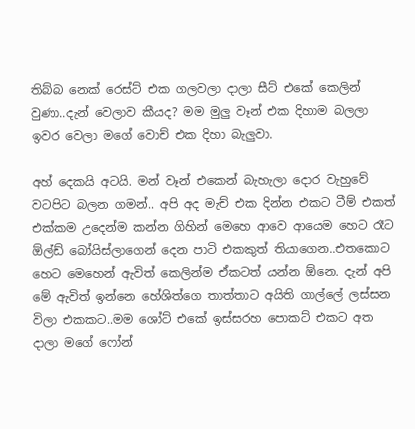තිබ්බ නෙක් රෙස්ට් එක ගලවලා දාලා සීට් එකේ කෙලින් වුණා..දැන් වෙලාව කීයද? මම මුලු වෑන් එක දිහාම බලලා ඉවර වෙලා මගේ වොච් එක දිහා බැලුවා.

අහ් දෙකයි අටයි. මන් වෑන් එකෙන් බැහැලා දොර වැහුවේ වටපිට බලන ගමන්.. අපි අද මැච් එක දින්න එකට ටීම් එකත් එක්කම උදෙන්ම කන්න ගිහින් මෙහෙ ආවෙ ආයෙම හෙට රෑට ඕල්ඩ් බෝයිස්ලාගෙන් දෙන පාටි එකකුත් තියාගෙන..එතකොට හෙට මෙහෙන් ඇවිත් කෙලින්ම ඒකටත් යන්න ඕනෙ. දැන් අපි මේ ඇවිත් ඉන්නෙ හේශිත්ගෙ තාත්තාට අයිති ගාල්ලේ ලස්සන විලා එකකට..මම ශෝට් එකේ ඉස්සරහ පොකට් එකට අත දාලා මගේ ෆෝන්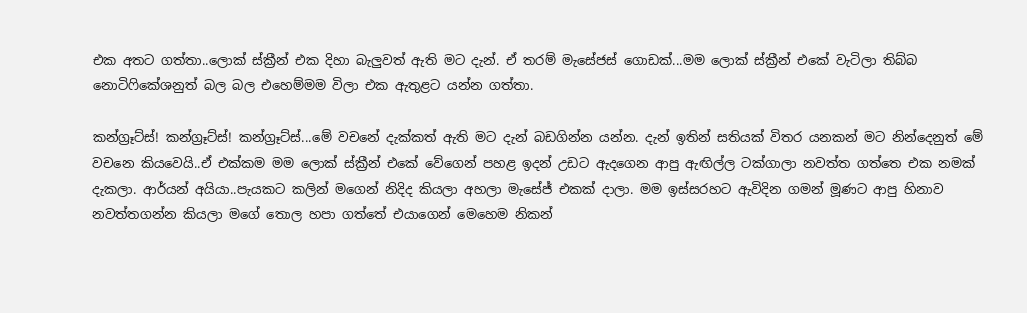එක අතට ගත්තා..ලොක් ස්ක්‍රීන් එක දිහා බැලුවත් ඇති මට දැන්. ඒ තරම් මැසේජස් ගොඩක්...මම ලොක් ස්ක්‍රීන් එකේ වැටිලා තිබ්බ නොටිෆිකේශනුත් බල බල එහෙම්මම විලා එක ඇතුළට යන්න ගත්තා.

කන්ග්‍රෑට්ස්! කන්ග්‍රෑට්ස්! කන්ග්‍රෑට්ස්...මේ වචනේ දැක්කත් ඇති මට දැන් බඩගින්න යන්න. දැන් ඉතින් සතියක් විතර යනකන් මට නින්දෙනුත් මේ වචනෙ කියවෙයි..ඒ එක්කම මම ලොක් ස්ක්‍රීන් එකේ වේගෙන් පහළ ඉදන් උඩට ඇදගෙන ආපු ඇඟිල්ල ටක්ගාලා නවත්ත ගත්තෙ එක නමක් දැකලා. ආර්යන් අයියා..පැයකට කලින් මගෙන් නිදිද කියලා අහලා මැසේජ් එකක් දාලා. මම ඉස්සරහට ඇවිදින ගමන් මූණට ආපු හිනාව නවත්තගන්න කියලා මගේ තොල හපා ගත්තේ එයාගෙන් මෙහෙම නිකන්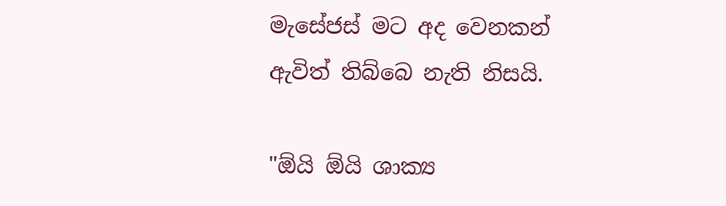මැසේජස් මට අද වෙනකන් ඇවිත් තිබ්බෙ නැති නිසයි.

"ඕයි ඕයි ශාක්‍ය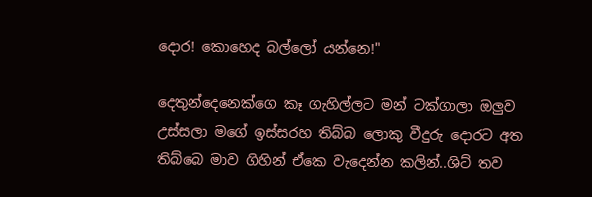දොර! කොහෙද බල්ලෝ යන්නෙ!"

දෙතුන්දෙනෙක්ගෙ කෑ ගැහිල්ලට මන් ටක්ගාලා ඔලුව උස්සලා මගේ ඉස්සරහ තිබ්බ ලොකු වීදුරු දොරට අත තිබ්බෙ මාව ගිහින් ඒකෙ වැදෙන්න කලින්..ශිට් තව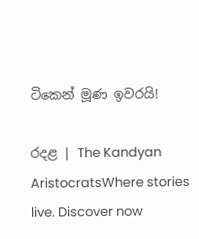ටිකෙන් මූණ ඉවරයි!

රදළ | The Kandyan AristocratsWhere stories live. Discover now